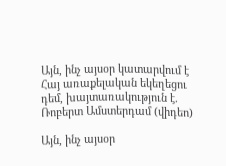Այն, ինչ այսօր կատարվում է Հայ առաքելական եկեղեցու դեմ, խայտառակություն է. Ռոբերտ Ամստերդամ (վիդեո)

Այն, ինչ այսօր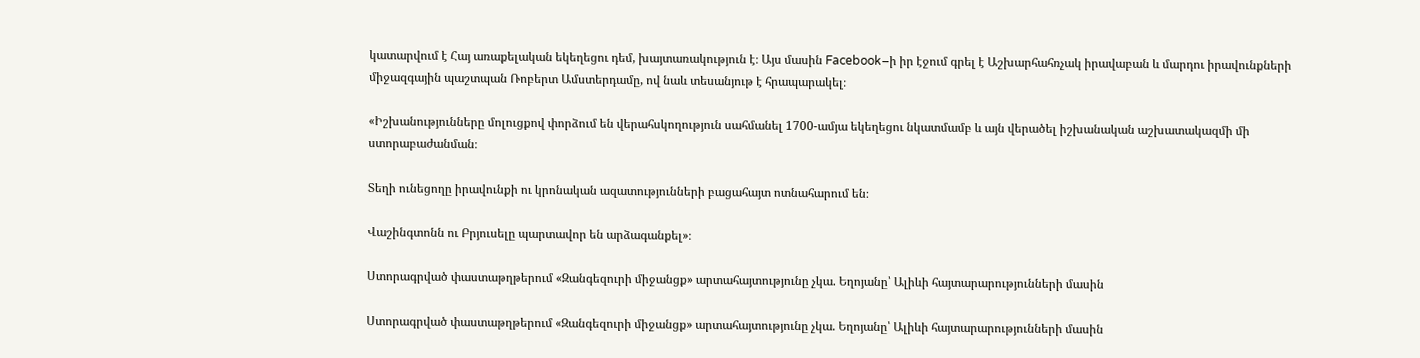կատարվում է Հայ առաքելական եկեղեցու դեմ, խայտառակություն է։ Այս մասին Facebook–ի իր էջում գրել է Աշխարհահռչակ իրավաբան և մարդու իրավունքների միջազգային պաշտպան Ռոբերտ Ամստերդամը, ով նաև տեսանյութ է հրապարակել։

«Իշխանությունները մոլուցքով փորձում են վերահսկողություն սահմանել 1700-ամյա եկեղեցու նկատմամբ և այն վերածել իշխանական աշխատակազմի մի ստորաբաժանման։

Տեղի ունեցողը իրավունքի ու կրոնական ազատությունների բացահայտ ոտնահարում են։

Վաշինգտոնն ու Բրյուսելը պարտավոր են արձագանքել»։

Ստորագրված փաստաթղթերում «Զանգեզուրի միջանցք» արտահայտությունը չկա. Եղոյանը՝ Ալիևի հայտարարությունների մասին

Ստորագրված փաստաթղթերում «Զանգեզուրի միջանցք» արտահայտությունը չկա. Եղոյանը՝ Ալիևի հայտարարությունների մասին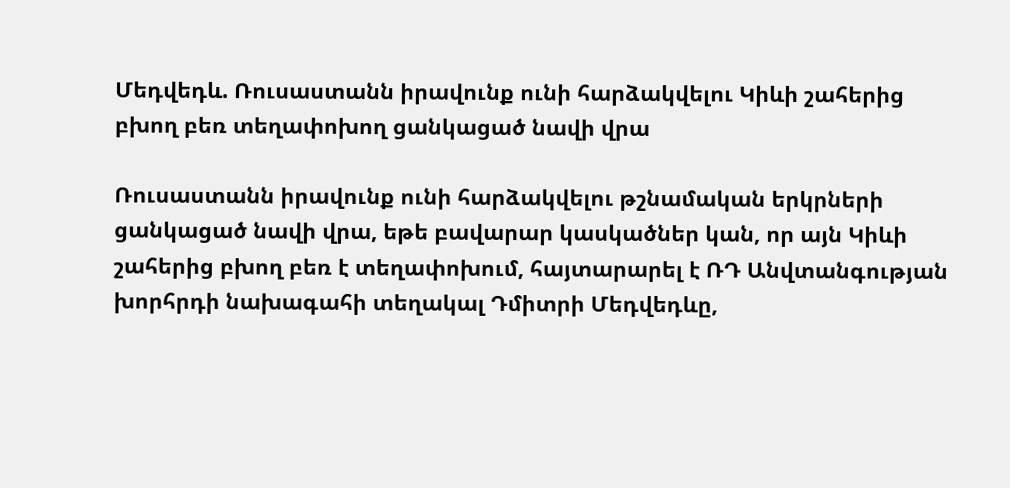Մեդվեդև. Ռուսաստանն իրավունք ունի հարձակվելու Կիևի շահերից բխող բեռ տեղափոխող ցանկացած նավի վրա

Ռուսաստանն իրավունք ունի հարձակվելու թշնամական երկրների ցանկացած նավի վրա, եթե բավարար կասկածներ կան, որ այն Կիևի շահերից բխող բեռ է տեղափոխում, հայտարարել է ՌԴ Անվտանգության խորհրդի նախագահի տեղակալ Դմիտրի Մեդվեդևը,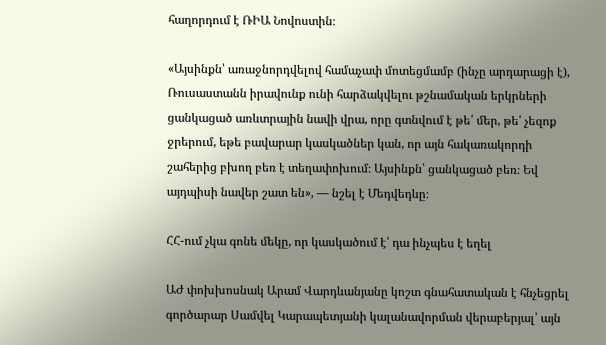հաղորդում է ՌԻԱ Նովոստին։

«Այսինքն՝ առաջնորդվելով համաչափ մոտեցմամբ (ինչը արդարացի է), Ռուսաստանն իրավունք ունի հարձակվելու թշնամական երկրների ցանկացած առևտրային նավի վրա, որը գտնվում է թե՛ մեր, թե՛ չեզոք ջրերում, եթե բավարար կասկածներ կան, որ այն հակառակորդի շահերից բխող բեռ է տեղափոխում։ Այսինքն՝ ցանկացած բեռ։ Եվ այդպիսի նավեր շատ են», — նշել է Մեդվեդևը։

ՀՀ-ում չկա գոնե մեկը, որ կասկածում է՝ դա ինչպես է եղել

ԱԺ փոխխոսնակ Արամ Վարդևանյանը կոշտ գնահատական է հնչեցրել գործարար Սամվել Կարապետյանի կալանավորման վերաբերյալ՝ այն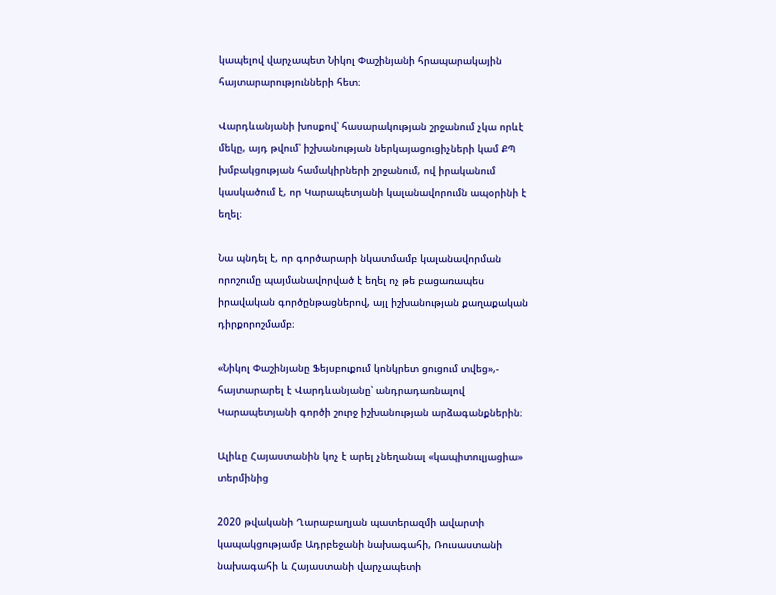կապելով վարչապետ Նիկոլ Փաշինյանի հրապարակային հայտարարությունների հետ։

Վարդևանյանի խոսքով՝ հասարակության շրջանում չկա որևէ մեկը, այդ թվում՝ իշխանության ներկայացուցիչների կամ ՔՊ խմբակցության համակիրների շրջանում, ով իրականում կասկածում է, որ Կարապետյանի կալանավորումն ապօրինի է եղել։

Նա պնդել է, որ գործարարի նկատմամբ կալանավորման որոշումը պայմանավորված է եղել ոչ թե բացառապես իրավական գործընթացներով, այլ իշխանության քաղաքական դիրքորոշմամբ։

«Նիկոլ Փաշինյանը Ֆեյսբուքում կոնկրետ ցուցում տվեց»,- հայտարարել է Վարդևանյանը՝ անդրադառնալով Կարապետյանի գործի շուրջ իշխանության արձագանքներին։

Ալիևը Հայաստանին կոչ է արել չնեղանալ «կապիտուլյացիա» տերմինից

2020 թվականի Ղարաբաղյան պատերազմի ավարտի կապակցությամբ Ադրբեջանի նախագահի, Ռուսաստանի նախագահի և Հայաստանի վարչապետի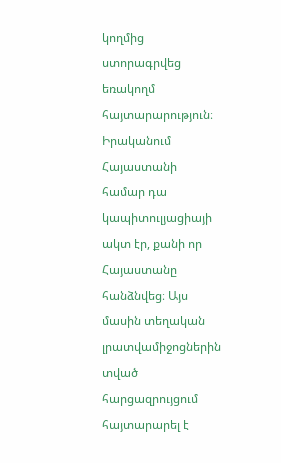կողմից ստորագրվեց եռակողմ հայտարարություն։ Իրականում Հայաստանի համար դա կապիտուլյացիայի ակտ էր, քանի որ Հայաստանը հանձնվեց։ Այս մասին տեղական լրատվամիջոցներին տված հարցազրույցում հայտարարել է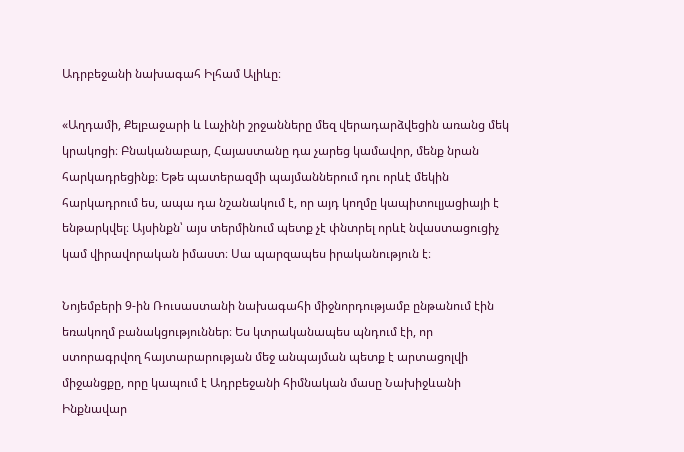Ադրբեջանի նախագահ Իլհամ Ալիևը։

«Աղդամի, Քելբաջարի և Լաչինի շրջանները մեզ վերադարձվեցին առանց մեկ կրակոցի։ Բնականաբար, Հայաստանը դա չարեց կամավոր, մենք նրան հարկադրեցինք։ Եթե պատերազմի պայմաններում դու որևէ մեկին հարկադրում ես, ապա դա նշանակում է, որ այդ կողմը կապիտուլյացիայի է ենթարկվել։ Այսինքն՝ այս տերմինում պետք չէ փնտրել որևէ նվաստացուցիչ կամ վիրավորական իմաստ։ Սա պարզապես իրականություն է։

Նոյեմբերի 9-ին Ռուսաստանի նախագահի միջնորդությամբ ընթանում էին եռակողմ բանակցություններ։ Ես կտրականապես պնդում էի, որ ստորագրվող հայտարարության մեջ անպայման պետք է արտացոլվի միջանցքը, որը կապում է Ադրբեջանի հիմնական մասը Նախիջևանի Ինքնավար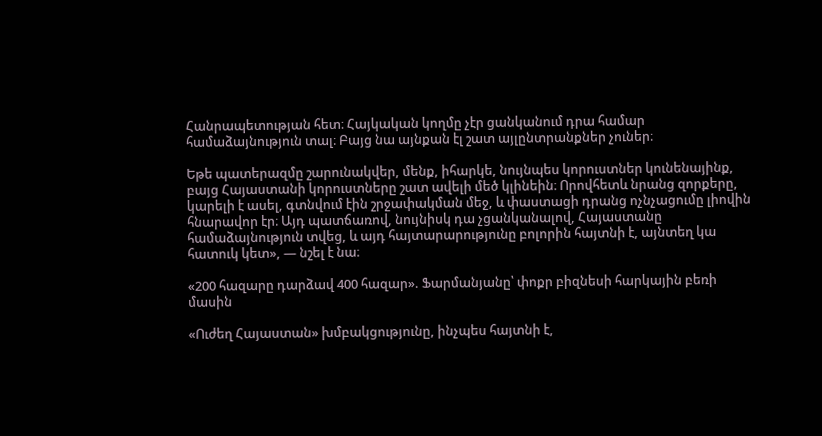Հանրապետության հետ։ Հայկական կողմը չէր ցանկանում դրա համար համաձայնություն տալ։ Բայց նա այնքան էլ շատ այլընտրանքներ չուներ։

Եթե պատերազմը շարունակվեր, մենք, իհարկե, նույնպես կորուստներ կունենայինք, բայց Հայաստանի կորուստները շատ ավելի մեծ կլինեին։ Որովհետև նրանց զորքերը, կարելի է ասել, գտնվում էին շրջափակման մեջ, և փաստացի դրանց ոչնչացումը լիովին հնարավոր էր։ Այդ պատճառով, նույնիսկ դա չցանկանալով, Հայաստանը համաձայնություն տվեց, և այդ հայտարարությունը բոլորին հայտնի է, այնտեղ կա հատուկ կետ», — նշել է նա։

«200 հազարը դարձավ 400 հազար». Ֆարմանյանը՝ փոքր բիզնեսի հարկային բեռի մասին

«Ուժեղ Հայաստան» խմբակցությունը, ինչպես հայտնի է,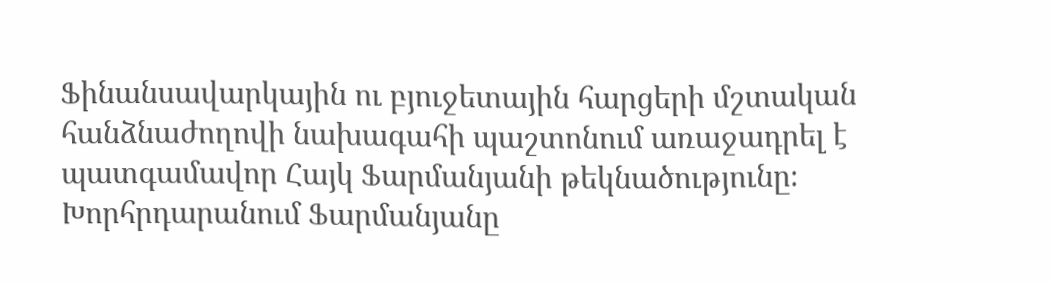Ֆինանսավարկային ու բյուջետային հարցերի մշտական հանձնաժողովի նախագահի պաշտոնում առաջադրել է պատգամավոր Հայկ Ֆարմանյանի թեկնածությունը։ Խորհրդարանում Ֆարմանյանը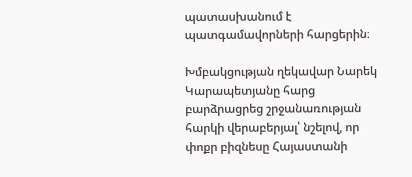պատասխանում է պատգամավորների հարցերին։

Խմբակցության ղեկավար Նարեկ Կարապետյանը հարց բարձրացրեց շրջանառության հարկի վերաբերյալ՝ նշելով, որ փոքր բիզնեսը Հայաստանի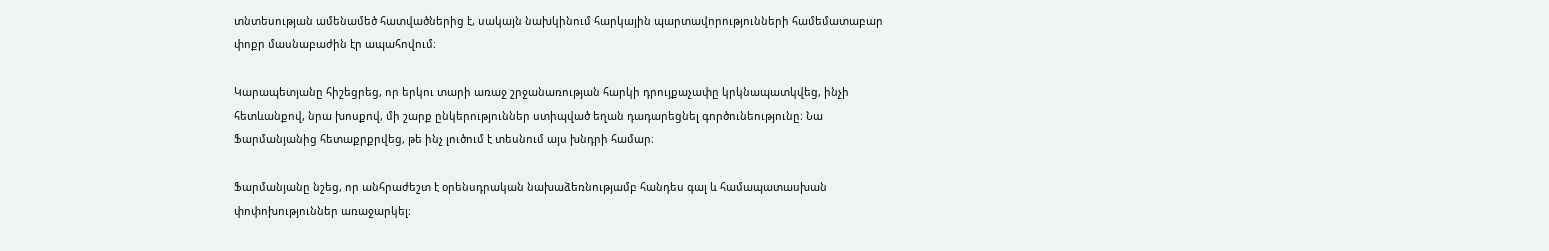տնտեսության ամենամեծ հատվածներից է, սակայն նախկինում հարկային պարտավորությունների համեմատաբար փոքր մասնաբաժին էր ապահովում։

Կարապետյանը հիշեցրեց, որ երկու տարի առաջ շրջանառության հարկի դրույքաչափը կրկնապատկվեց, ինչի հետևանքով, նրա խոսքով, մի շարք ընկերություններ ստիպված եղան դադարեցնել գործունեությունը։ Նա Ֆարմանյանից հետաքրքրվեց, թե ինչ լուծում է տեսնում այս խնդրի համար։

Ֆարմանյանը նշեց, որ անհրաժեշտ է օրենսդրական նախաձեռնությամբ հանդես գալ և համապատասխան փոփոխություններ առաջարկել։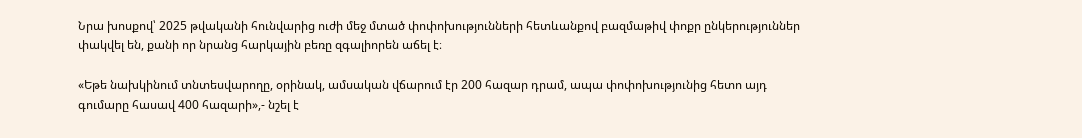Նրա խոսքով՝ 2025 թվականի հունվարից ուժի մեջ մտած փոփոխությունների հետևանքով բազմաթիվ փոքր ընկերություններ փակվել են, քանի որ նրանց հարկային բեռը զգալիորեն աճել է։

«Եթե նախկինում տնտեսվարողը, օրինակ, ամսական վճարում էր 200 հազար դրամ, ապա փոփոխությունից հետո այդ գումարը հասավ 400 հազարի»,- նշել է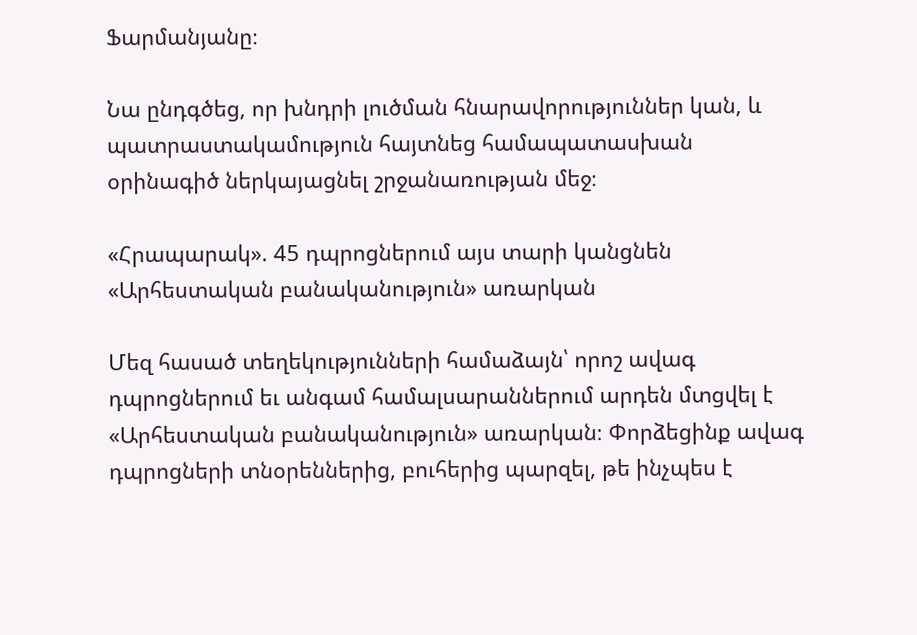Ֆարմանյանը։

Նա ընդգծեց, որ խնդրի լուծման հնարավորություններ կան, և պատրաստակամություն հայտնեց համապատասխան օրինագիծ ներկայացնել շրջանառության մեջ։

«Հրապարակ». 45 դպրոցներում այս տարի կանցնեն «Արհեստական բանականություն» առարկան

Մեզ հասած տեղեկությունների համաձայն՝ որոշ ավագ դպրոցներում եւ անգամ համալսարաններում արդեն մտցվել է «Արհեստական բանականություն» առարկան։ Փորձեցինք ավագ դպրոցների տնօրեններից, բուհերից պարզել, թե ինչպես է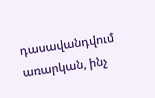դասավանդվում առարկան, ինչ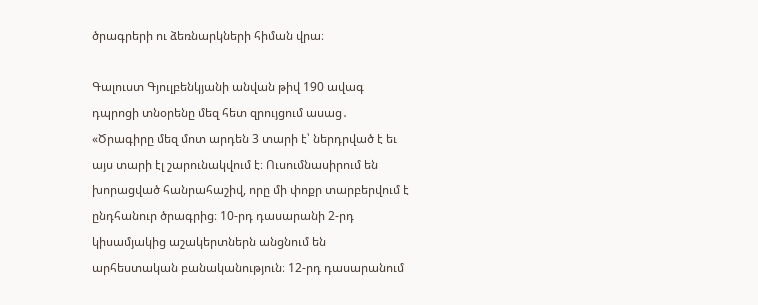ծրագրերի ու ձեռնարկների հիման վրա։

Գալուստ Գյուլբենկյանի անվան թիվ 190 ավագ դպրոցի տնօրենը մեզ հետ զրույցում ասաց․ «Ծրագիրը մեզ մոտ արդեն 3 տարի է՝ ներդրված է եւ այս տարի էլ շարունակվում է։ Ուսումնասիրում են խորացված հանրահաշիվ, որը մի փոքր տարբերվում է ընդհանուր ծրագրից։ 10-րդ դասարանի 2-րդ կիսամյակից աշակերտներն անցնում են արհեստական բանականություն։ 12-րդ դասարանում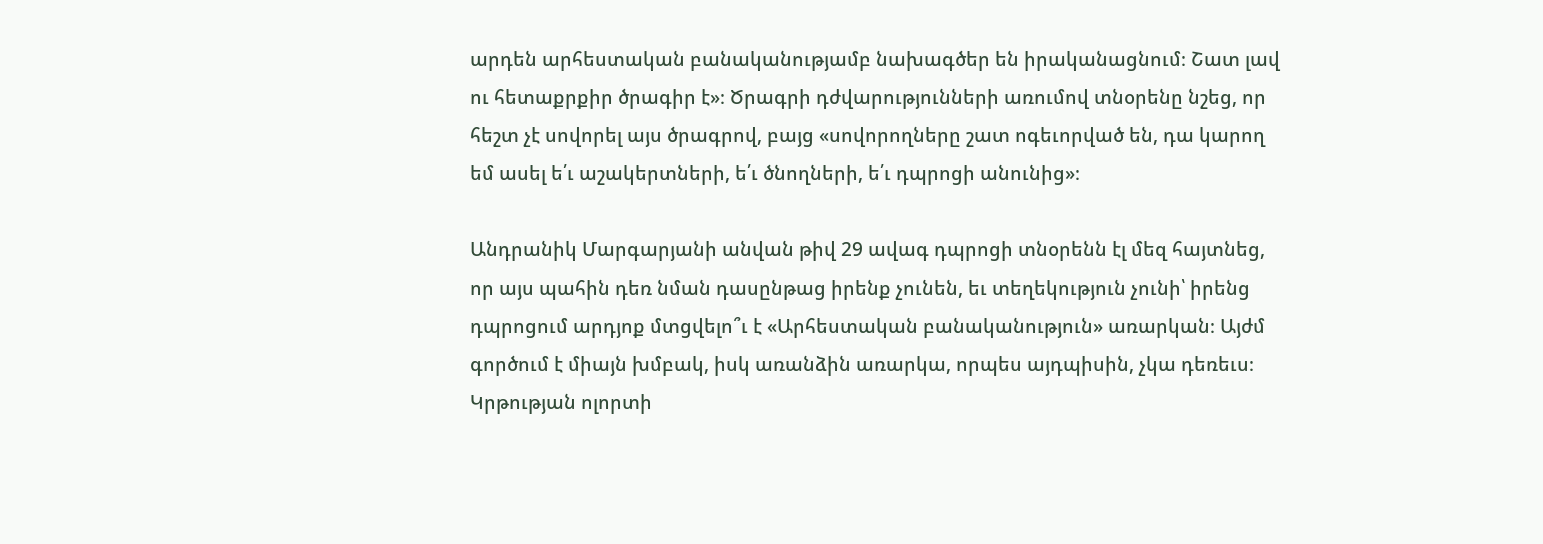արդեն արհեստական բանականությամբ նախագծեր են իրականացնում։ Շատ լավ ու հետաքրքիր ծրագիր է»։ Ծրագրի դժվարությունների առումով տնօրենը նշեց, որ հեշտ չէ սովորել այս ծրագրով, բայց «սովորողները շատ ոգեւորված են, դա կարող եմ ասել ե՛ւ աշակերտների, ե՛ւ ծնողների, ե՛ւ դպրոցի անունից»։

Անդրանիկ Մարգարյանի անվան թիվ 29 ավագ դպրոցի տնօրենն էլ մեզ հայտնեց, որ այս պահին դեռ նման դասընթաց իրենք չունեն, եւ տեղեկություն չունի՝ իրենց դպրոցում արդյոք մտցվելո՞ւ է «Արհեստական բանականություն» առարկան։ Այժմ գործում է միայն խմբակ, իսկ առանձին առարկա, որպես այդպիսին, չկա դեռեւս։
Կրթության ոլորտի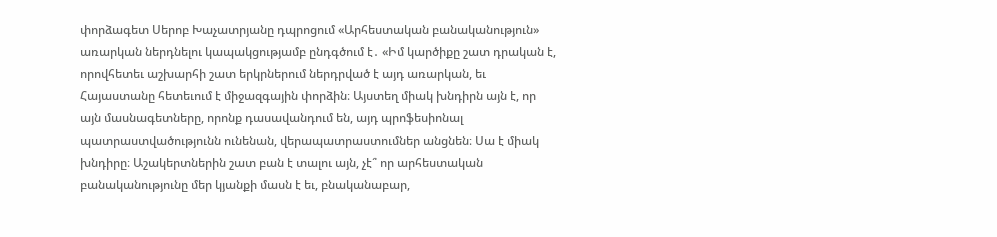փորձագետ Սերոբ Խաչատրյանը դպրոցում «Արհեստական բանականություն» առարկան ներդնելու կապակցությամբ ընդգծում է․ «Իմ կարծիքը շատ դրական է, որովհետեւ աշխարհի շատ երկրներում ներդրված է այդ առարկան, եւ Հայաստանը հետեւում է միջազգային փորձին։ Այստեղ միակ խնդիրն այն է, որ այն մասնագետները, որոնք դասավանդում են, այդ պրոֆեսիոնալ պատրաստվածությունն ունենան, վերապատրաստումներ անցնեն։ Սա է միակ խնդիրը։ Աշակերտներին շատ բան է տալու այն, չէ՞ որ արհեստական բանականությունը մեր կյանքի մասն է եւ, բնականաբար,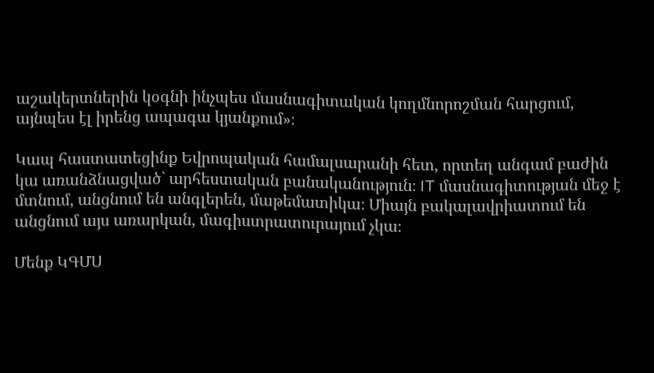աշակերտներին կօգնի ինչպես մասնագիտական կողմնորոշման հարցում, այնպես էլ իրենց ապագա կյանքում»։

Կապ հաստատեցինք Եվրոպական համալսարանի հետ, որտեղ անգամ բաժին կա առանձնացված` արհեստական բանականություն։ IT մասնագիտության մեջ է մտնում, անցնում են անգլերեն, մաթեմատիկա։ Միայն բակալավրիատում են անցնում այս առարկան, մագիստրատուրայում չկա։

Մենք ԿԳՄՍ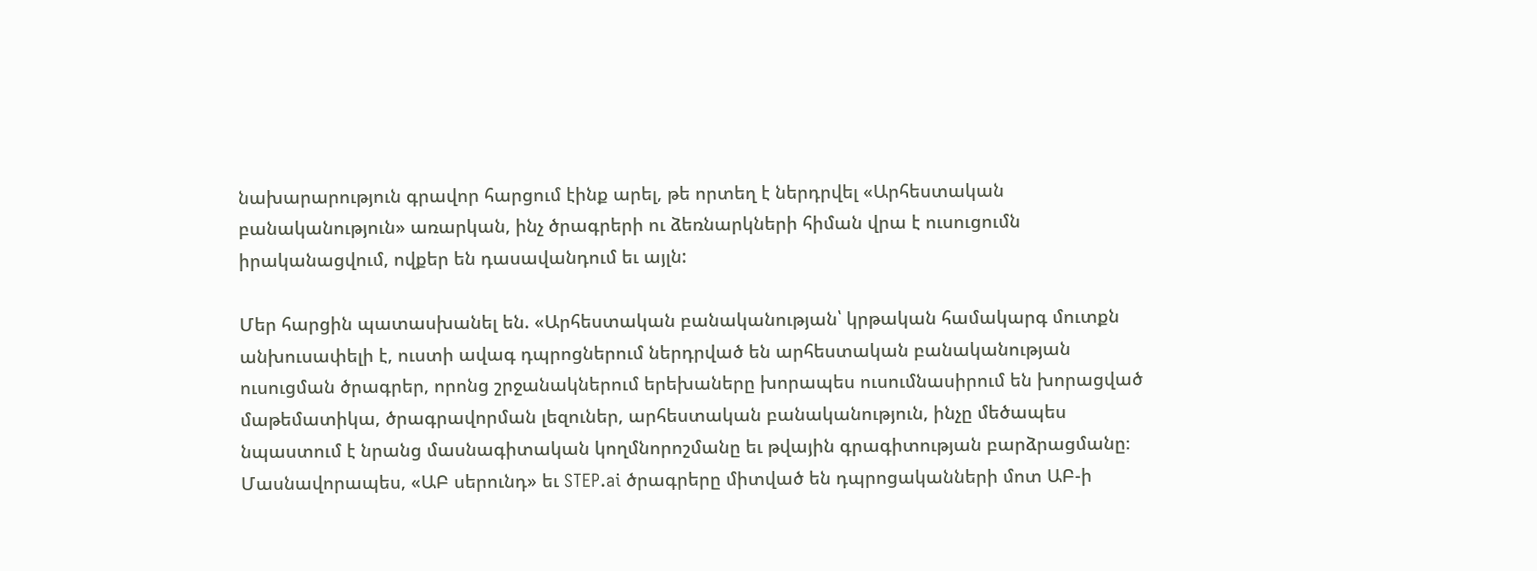նախարարություն գրավոր հարցում էինք արել, թե որտեղ է ներդրվել «Արհեստական բանականություն» առարկան, ինչ ծրագրերի ու ձեռնարկների հիման վրա է ուսուցումն իրականացվում, ովքեր են դասավանդում եւ այլն:

Մեր հարցին պատասխանել են. «Արհեստական բանականության՝ կրթական համակարգ մուտքն անխուսափելի է, ուստի ավագ դպրոցներում ներդրված են արհեստական բանականության ուսուցման ծրագրեր, որոնց շրջանակներում երեխաները խորապես ուսումնասիրում են խորացված մաթեմատիկա, ծրագրավորման լեզուներ, արհեստական բանականություն, ինչը մեծապես նպաստում է նրանց մասնագիտական կողմնորոշմանը եւ թվային գրագիտության բարձրացմանը։ Մասնավորապես, «ԱԲ սերունդ» եւ STEP.ai ծրագրերը միտված են դպրոցականների մոտ ԱԲ-ի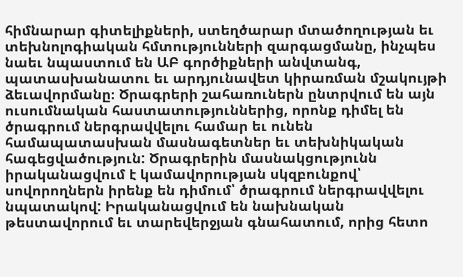հիմնարար գիտելիքների, ստեղծարար մտածողության եւ տեխնոլոգիական հմտությունների զարգացմանը, ինչպես նաեւ նպաստում են ԱԲ գործիքների անվտանգ, պատասխանատու եւ արդյունավետ կիրառման մշակույթի ձեւավորմանը։ Ծրագրերի շահառուներն ընտրվում են այն ուսումնական հաստատություններից, որոնք դիմել են ծրագրում ներգրավվելու համար եւ ունեն համապատասխան մասնագետներ եւ տեխնիկական հագեցվածություն: Ծրագրերին մասնակցությունն իրականացվում է կամավորության սկզբունքով՝ սովորողներն իրենք են դիմում՝ ծրագրում ներգրավվելու նպատակով: Իրականացվում են նախնական թեստավորում եւ տարեվերջյան գնահատում, որից հետո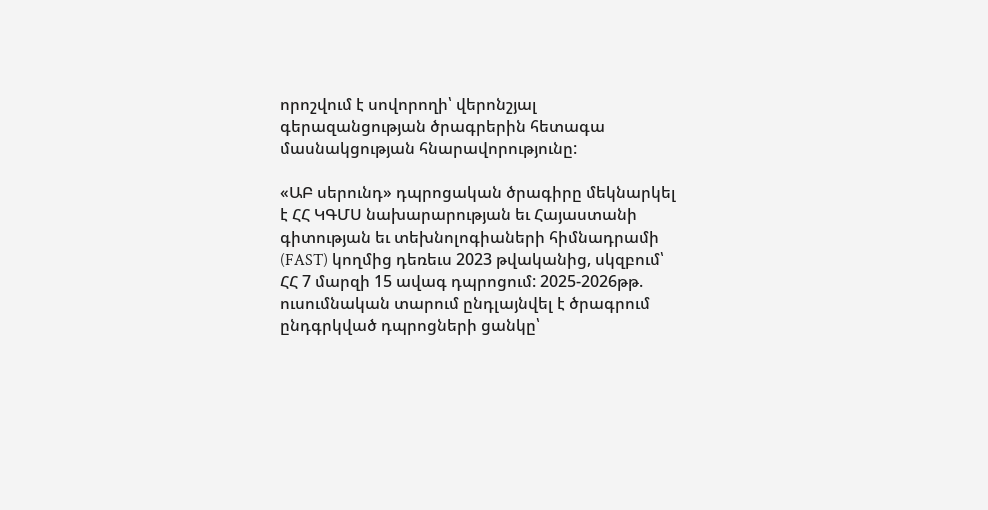որոշվում է սովորողի՝ վերոնշյալ գերազանցության ծրագրերին հետագա մասնակցության հնարավորությունը:

«ԱԲ սերունդ» դպրոցական ծրագիրը մեկնարկել է ՀՀ ԿԳՄՍ նախարարության եւ Հայաստանի գիտության եւ տեխնոլոգիաների հիմնադրամի (FAST) կողմից դեռեւս 2023 թվականից, սկզբում՝ ՀՀ 7 մարզի 15 ավագ դպրոցում: 2025-2026թթ. ուսումնական տարում ընդլայնվել է ծրագրում ընդգրկված դպրոցների ցանկը՝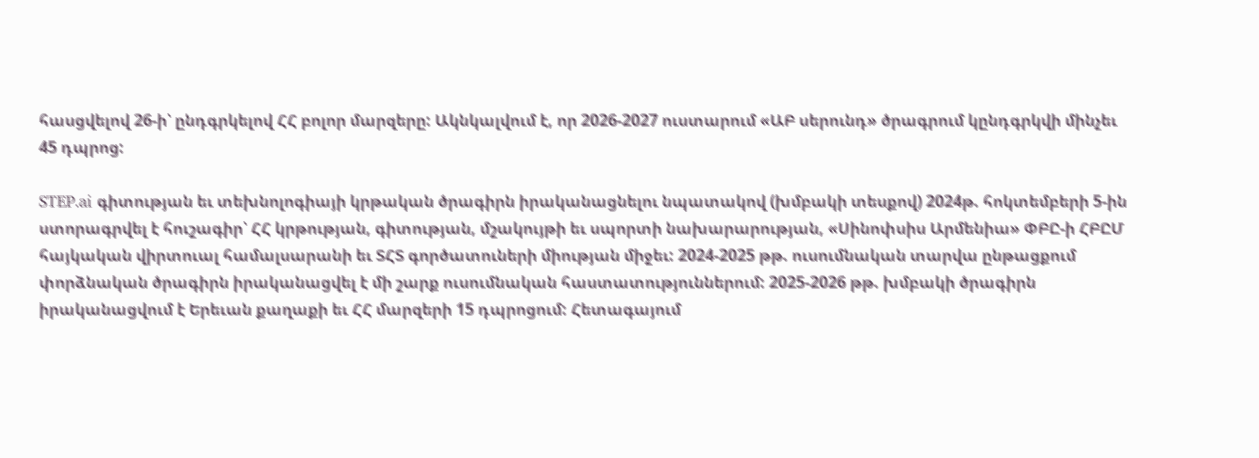հասցվելով 26-ի՝ ընդգրկելով ՀՀ բոլոր մարզերը: Ակնկալվում է, որ 2026-2027 ուստարում «ԱԲ սերունդ» ծրագրում կընդգրկվի մինչեւ 45 դպրոց:

STEP.ai գիտության եւ տեխնոլոգիայի կրթական ծրագիրն իրականացնելու նպատակով (խմբակի տեսքով) 2024թ. հոկտեմբերի 5-ին ստորագրվել է հուշագիր՝ ՀՀ կրթության, գիտության, մշակույթի եւ սպորտի նախարարության, «Սինոփսիս Արմենիա» ՓԲԸ-ի ՀԲԸՄ հայկական վիրտուալ համալսարանի եւ ՏՀՏ գործատուների միության միջեւ: 2024-2025 թթ. ուսումնական տարվա ընթացքում փորձնական ծրագիրն իրականացվել է մի շարք ուսումնական հաստատություններում: 2025-2026 թթ. խմբակի ծրագիրն իրականացվում է Երեւան քաղաքի եւ ՀՀ մարզերի 15 դպրոցում: Հետագայում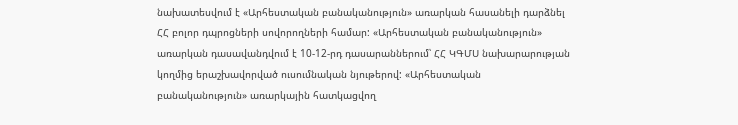նախատեսվում է «Արհեստական բանականություն» առարկան հասանելի դարձնել ՀՀ բոլոր դպրոցների սովորողների համար: «Արհեստական բանականություն» առարկան դասավանդվում է 10-12-րդ դասարաններում՝ ՀՀ ԿԳՄՍ նախարարության կողմից երաշխավորված ուսումնական նյութերով: «Արհեստական բանականություն» առարկային հատկացվող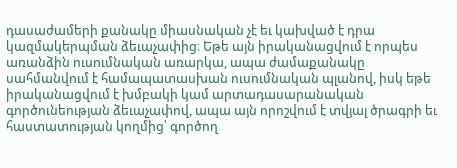դասաժամերի քանակը միասնական չէ եւ կախված է դրա կազմակերպման ձեւաչափից։ Եթե այն իրականացվում է որպես առանձին ուսումնական առարկա, ապա ժամաքանակը սահմանվում է համապատասխան ուսումնական պլանով, իսկ եթե իրականացվում է խմբակի կամ արտադասարանական գործունեության ձեւաչափով, ապա այն որոշվում է տվյալ ծրագրի եւ հաստատության կողմից՝ գործող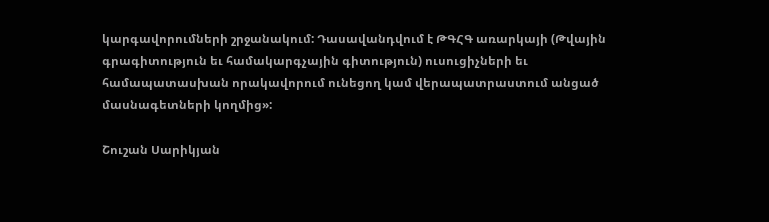կարգավորումների շրջանակում: Դասավանդվում է ԹԳՀԳ առարկայի (Թվային գրագիտություն եւ համակարգչային գիտություն) ուսուցիչների եւ համապատասխան որակավորում ունեցող կամ վերապատրաստում անցած մասնագետների կողմից»:

Շուշան Սարիկյան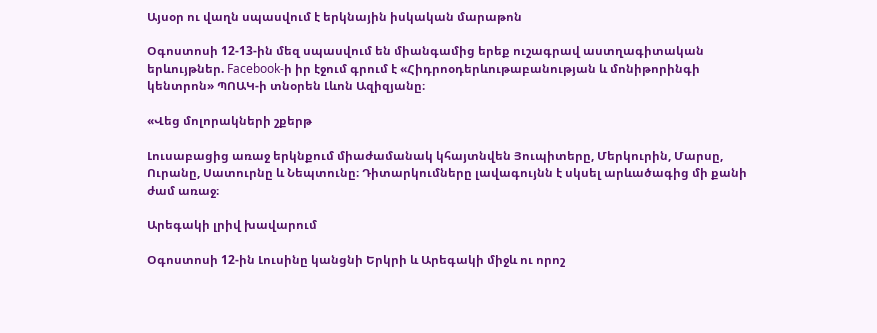Այսօր ու վաղն սպասվում է երկնային իսկական մարաթոն

Օգոստոսի 12-13-ին մեզ սպասվում են միանգամից երեք ուշագրավ աստղագիտական երևույթներ. Facebook-ի իր էջում գրում է «Հիդրոօդերևութաբանության և մոնիթորինգի կենտրոն» ՊՈԱԿ-ի տնօրեն Լևոն Ազիզյանը։

«Վեց մոլորակների շքերթ

Լուսաբացից առաջ երկնքում միաժամանակ կհայտնվեն Յուպիտերը, Մերկուրին, Մարսը, Ուրանը, Սատուրնը և Նեպտունը։ Դիտարկումները լավագույնն է սկսել արևածագից մի քանի ժամ առաջ։

Արեգակի լրիվ խավարում

Օգոստոսի 12-ին Լուսինը կանցնի Երկրի և Արեգակի միջև ու որոշ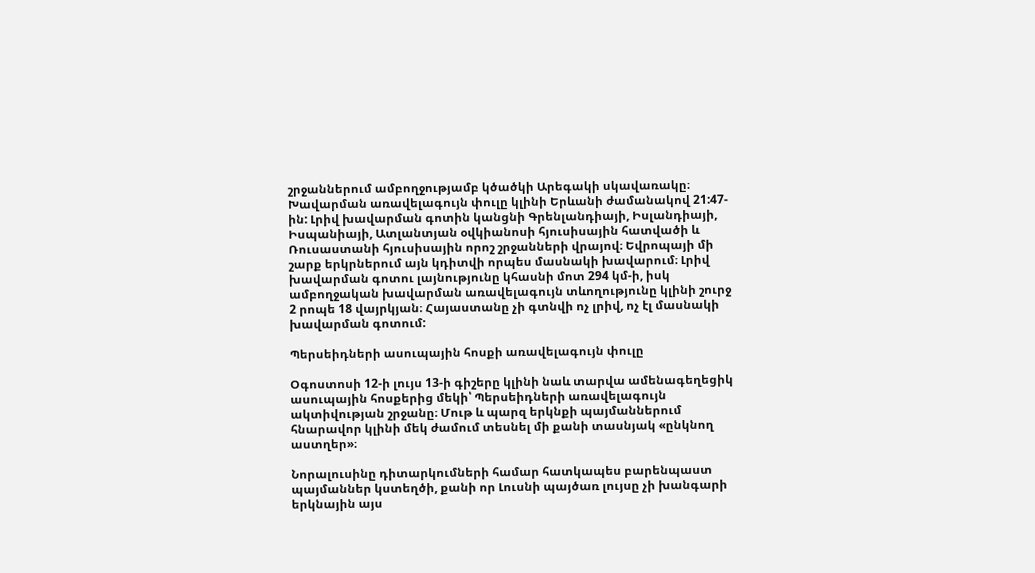շրջաններում ամբողջությամբ կծածկի Արեգակի սկավառակը։ Խավարման առավելագույն փուլը կլինի Երևանի ժամանակով 21:47-ին: Լրիվ խավարման գոտին կանցնի Գրենլանդիայի, Իսլանդիայի, Իսպանիայի, Ատլանտյան օվկիանոսի հյուսիսային հատվածի և Ռուսաստանի հյուսիսային որոշ շրջանների վրայով։ Եվրոպայի մի շարք երկրներում այն կդիտվի որպես մասնակի խավարում։ Լրիվ խավարման գոտու լայնությունը կհասնի մոտ 294 կմ-ի, իսկ ամբողջական խավարման առավելագույն տևողությունը կլինի շուրջ 2 րոպե 18 վայրկյան։ Հայաստանը չի գտնվի ոչ լրիվ, ոչ էլ մասնակի խավարման գոտում:

Պերսեիդների ասուպային հոսքի առավելագույն փուլը

Օգոստոսի 12-ի լույս 13-ի գիշերը կլինի նաև տարվա ամենագեղեցիկ ասուպային հոսքերից մեկի՝ Պերսեիդների առավելագույն ակտիվության շրջանը։ Մութ և պարզ երկնքի պայմաններում հնարավոր կլինի մեկ ժամում տեսնել մի քանի տասնյակ «ընկնող աստղեր»։

Նորալուսինը դիտարկումների համար հատկապես բարենպաստ պայմաններ կստեղծի, քանի որ Լուսնի պայծառ լույսը չի խանգարի երկնային այս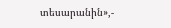տեսարանին»,-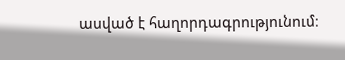ասված է հաղորդագրությունում։